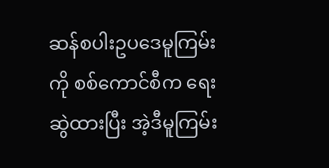ဆန်စပါးဥပဒေမူကြမ်းကို စစ်ကောင်စီက ရေးဆွဲထားပြီး အဲ့ဒီမူကြမ်း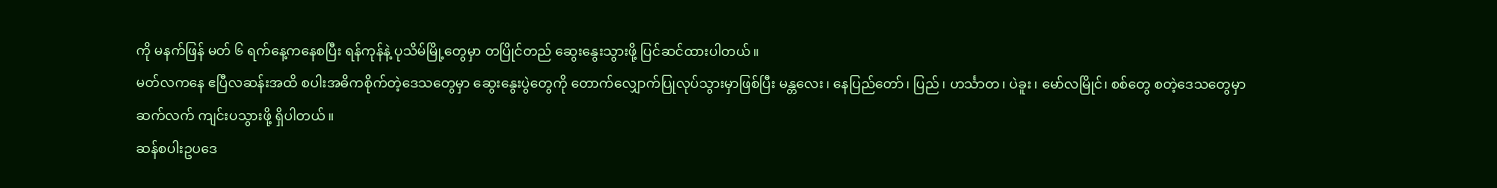ကို မနက်ဖြန် မတ် ၆ ရက်နေ့ကနေစပြီး ရန်ကုန်နဲ့ ပုသိမ်မြို့တွေမှာ တပြိုင်တည် ဆွေးနွေးသွားဖို့ ပြင်ဆင်ထားပါတယ်။
မတ်လကနေ ဧပြီလဆန်းအထိ စပါးအဓိကစိုက်တဲ့ဒေသတွေမှာ ဆွေးနွေးပွဲတွေကို တောက်လျှောက်ပြုလုပ်သွားမှာဖြစ်ပြီး မန္တလေး၊ နေပြည်တော်၊ ပြည်၊ ဟင်္သာတ၊ ပဲခူး၊ မော်လမြိုင်၊ စစ်တွေ စတဲ့ဒေသတွေမှာ ဆက်လက် ကျင်းပသွားဖို့ ရှိပါတယ်။
ဆန်စပါးဥပဒေ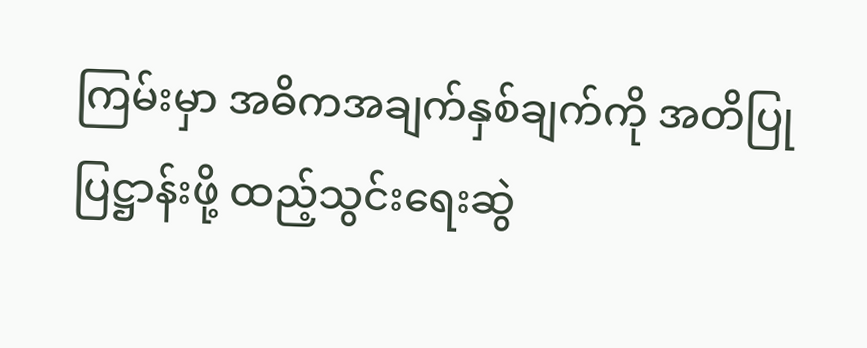ကြမ်းမှာ အဓိကအချက်နှစ်ချက်ကို အတိပြုပြဋ္ဌာန်းဖို့ ထည့်သွင်းရေးဆွဲ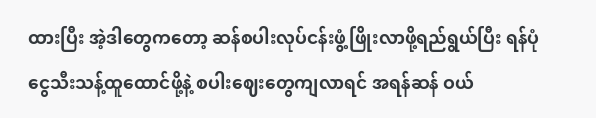ထားပြီး အဲ့ဒါတွေကတော့ ဆန်စပါးလုပ်ငန်းဖွံ့ဖြိုးလာဖို့ရည်ရွယ်ပြီး ရန်ပုံငွေသီးသန့်ထူထောင်ဖို့နဲ့ စပါးဈေးတွေကျလာရင် အရန်ဆန် ဝယ်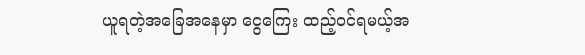ယူရတဲ့အခြေအနေမှာ ငွေကြေး ထည့်ဝင်ရမယ့်အ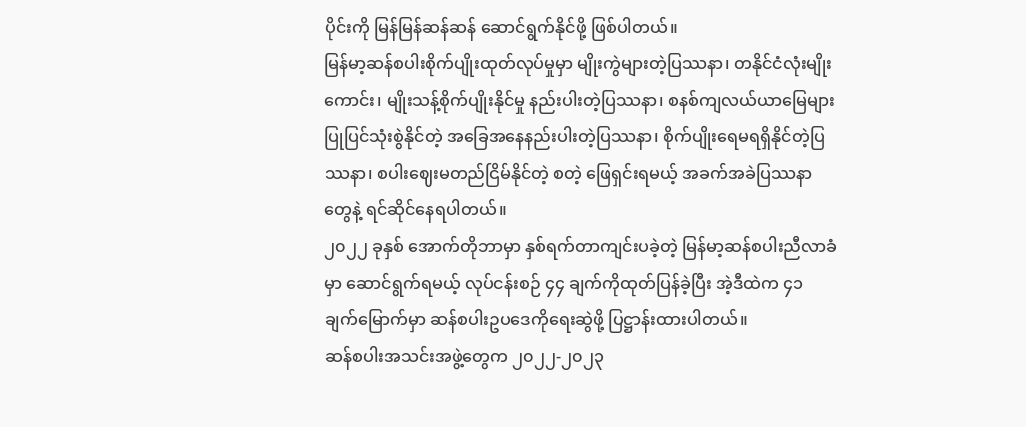ပိုင်းကို မြန်မြန်ဆန်ဆန် ဆောင်ရွက်နိုင်ဖို့ ဖြစ်ပါတယ်။
မြန်မာ့ဆန်စပါးစိုက်ပျိုးထုတ်လုပ်မှုမှာ မျိုးကွဲများတဲ့ပြဿနာ၊ တနိုင်ငံလုံးမျိုးကောင်း၊ မျိုးသန့်စိုက်ပျိုးနိုင်မှု နည်းပါးတဲ့ပြဿနာ၊ စနစ်ကျလယ်ယာမြေများ ပြုပြင်သုံးစွဲနိုင်တဲ့ အခြေအနေနည်းပါးတဲ့ပြဿနာ၊ စိုက်ပျိုးရေမရရှိနိုင်တဲ့ပြဿနာ၊ စပါးဈေးမတည်ငြိမ်နိုင်တဲ့ စတဲ့ ဖြေရှင်းရမယ့် အခက်အခဲပြဿနာတွေနဲ့ ရင်ဆိုင်နေရပါတယ်။
၂၀၂၂ ခုနှစ် အောက်တိုဘာမှာ နှစ်ရက်တာကျင်းပခဲ့တဲ့ မြန်မာ့ဆန်စပါးညီလာခံမှာ ဆောင်ရွက်ရမယ့် လုပ်ငန်းစဉ် ၄၄ ချက်ကိုထုတ်ပြန်ခဲ့ပြီး အဲ့ဒီထဲက ၄၁ ချက်မြောက်မှာ ဆန်စပါးဥပဒေကိုရေးဆွဲဖို့ ပြဋ္ဌာန်းထားပါတယ်။
ဆန်စပါးအသင်းအဖွဲ့တွေက ၂၀၂၂-၂၀၂၃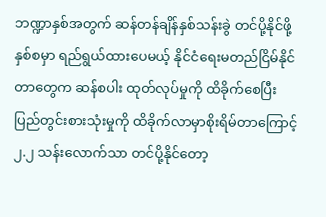ဘဏ္ဍာနှစ်အတွက် ဆန်တန်ချိန်နှစ်သန်းခွဲ တင်ပို့နိုင်ဖို့ နှစ်စမှာ ရည်ရွယ်ထားပေမယ့် နိုင်ငံရေးမတည်ငြိမ်နိုင်တာတွေက ဆန်စပါး ထုတ်လုပ်မှုကို ထိခိုက်စေပြီး ပြည်တွင်းစားသုံးမှုကို ထိခိုက်လာမှာစိုးရိမ်တာကြောင့် ၂.၂ သန်းလောက်သာ တင်ပို့နိုင်တော့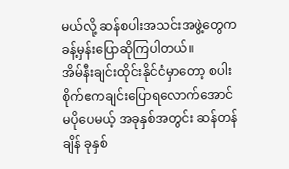မယ်လို့ ဆန်စပါးအသင်းအဖွဲ့တွေက ခန့်မှန်းပြောဆိုကြပါတယ်။
အိမ်နီးချင်းထိုင်းနိုင်ငံမှာတော့ စပါးစိုက်ဧကချင်းပြောရလောက်အောင် မပိုပေမယ့် အခုနှစ်အတွင်း ဆန်တန်ချိန် ခုနှစ်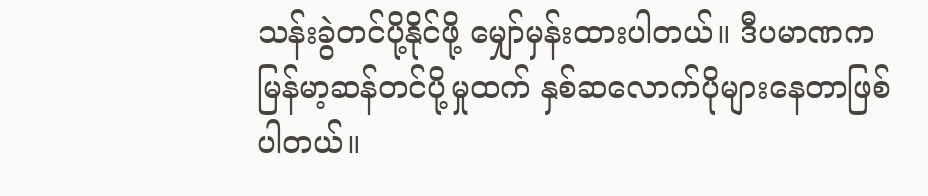သန်းခွဲတင်ပို့နိုင်ဖို့ မျှော်မှန်းထားပါတယ်။ ဒီပမာဏက မြန်မာ့ဆန်တင်ပို့မှုထက် နှစ်ဆလောက်ပိုများနေတာဖြစ်ပါတယ်။